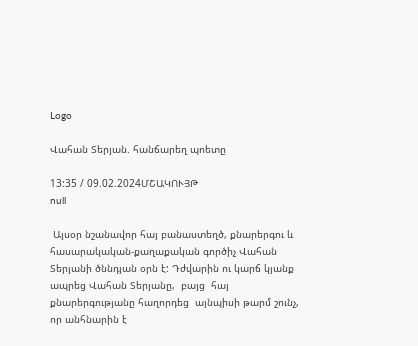Logo

Վահան Տերյան. հանճարեղ պոետը

13:35 / 09.02.2024ՄՇԱԿՈՒՅԹ
null

 Այսօր նշանավոր հայ բանաստեղծ, քնարերգու և հասարակական-քաղաքական գործիչ Վահան Տերյանի ծննդյան օրն է: Դժվարին ու կարճ կյանք ապրեց Վահան Տերյանը,  բայց  հայ քնարերգությանը հաղորդեց  այնպիսի թարմ շունչ, որ անհնարին է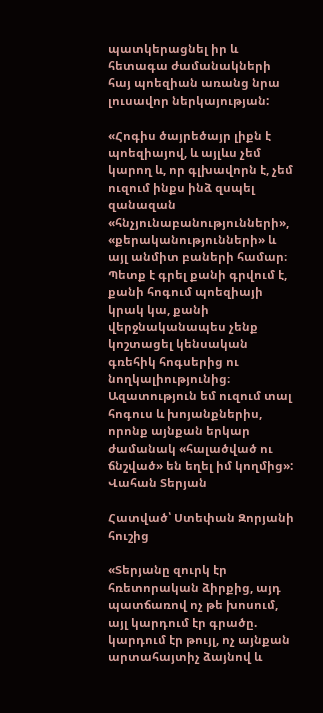պատկերացնել իր և հետագա ժամանակների հայ պոեզիան առանց նրա լուսավոր ներկայության:

«Հոգիս ծայրեծայր լիքն է պոեզիայով, և այլևս չեմ կարող և, որ գլխավորն է, չեմ ուզում ինքս ինձ զսպել զանազան «հնչյունաբանությունների», «քերականությունների» և այլ անմիտ բաների համար։ Պետք է գրել քանի գրվում է, քանի հոգում պոեզիայի կրակ կա, քանի վերջնականապես չենք կոշտացել կենսական գռեհիկ հոգսերից ու նողկալիությունից։ Ազատություն եմ ուզում տալ հոգուս և խոյանքներիս, որոնք այնքան երկար ժամանակ «հալածված ու ճնշված» են եղել իմ կողմից»: Վահան Տերյան

Հատված՝ Ստեփան Զորյանի հուշից

«Տերյանը զուրկ էր հռետորական ձիրքից, այդ պատճառով ոչ թե խոսում, այլ կարդում էր գրածը. կարդում էր թույլ, ոչ այնքան արտահայտիչ ձայնով և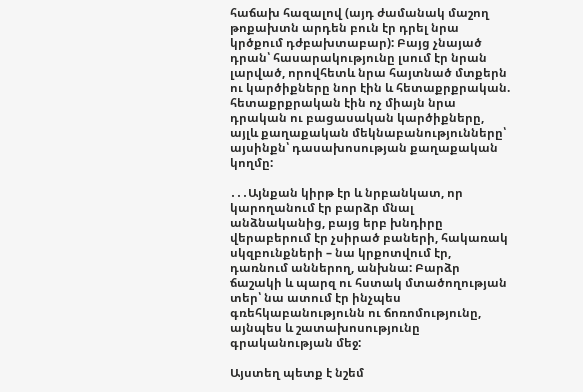հաճախ հազալով (այդ ժամանակ մաշող թոքախտն արդեն բուն էր դրել նրա կրծքում դժբախտաբար): Բայց չնայած դրան՝ հասարակությունը լսում էր նրան լարված, որովհետև նրա հայտնած մտքերն ու կարծիքները նոր էին և հետաքրքրական. հետաքրքրական էին ոչ միայն նրա դրական ու բացասական կարծիքները, այլև քաղաքական մեկնաբանությունները՝ այսինքն՝ դասախոսության քաղաքական կողմը:

․․․Այնքան կիրթ էր և նրբանկատ, որ կարողանում էր բարձր մնալ անձնականից, բայց երբ խնդիրը վերաբերում էր չսիրած բաների, հակառակ սկզբունքների – նա կրքոտվում էր, դառնում աններող, անխնա: Բարձր ճաշակի և պարզ ու հստակ մտածողության տեր՝ նա ատում էր ինչպես գռեհկաբանությունն ու ճոռոմությունը, այնպես և շատախոսությունը գրականության մեջ:

Այստեղ պետք է նշեմ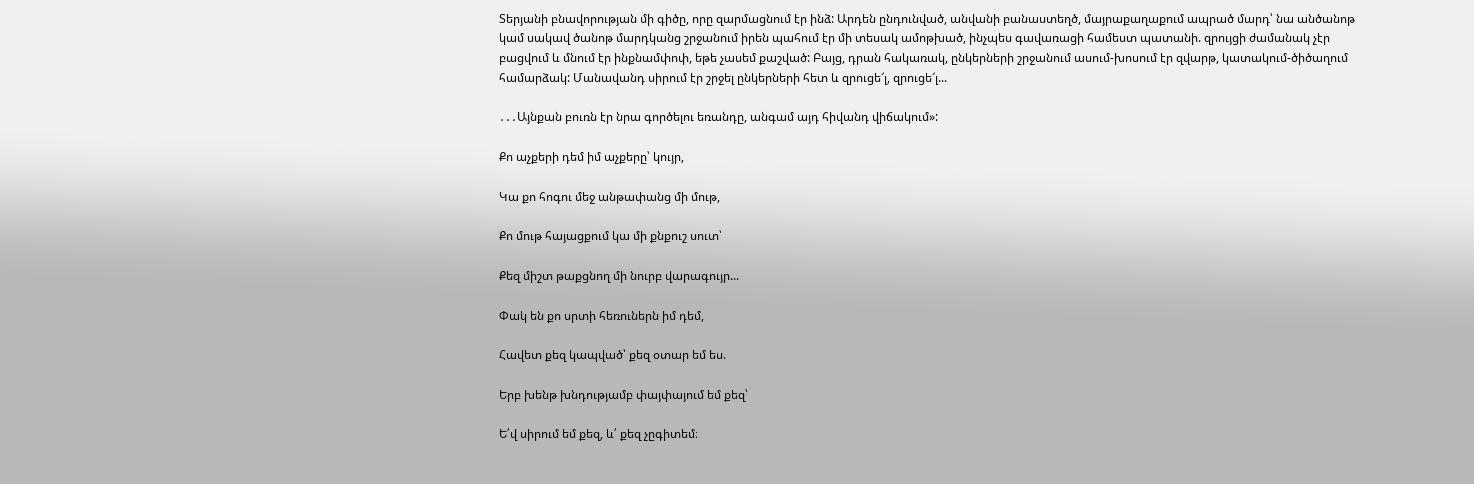Տերյանի բնավորության մի գիծը, որը զարմացնում էր ինձ: Արդեն ընդունված, անվանի բանաստեղծ, մայրաքաղաքում ապրած մարդ՝ նա անծանոթ կամ սակավ ծանոթ մարդկանց շրջանում իրեն պահում էր մի տեսակ ամոթխած, ինչպես գավառացի համեստ պատանի. զրույցի ժամանակ չէր բացվում և մնում էր ինքնամփոփ, եթե չասեմ քաշված: Բայց, դրան հակառակ, ընկերների շրջանում ասում-խոսում էր զվարթ, կատակում-ծիծաղում համարձակ: Մանավանդ սիրում էր շրջել ընկերների հետ և զրուցե՜լ, զրուցե՜լ...

․․․Այնքան բուռն էր նրա գործելու եռանդը, անգամ այդ հիվանդ վիճակում»:

Քո աչքերի դեմ իմ աչքերը՝ կույր,

Կա քո հոգու մեջ անթափանց մի մութ,

Քո մութ հայացքում կա մի քնքուշ սուտ՝

Քեզ միշտ թաքցնող մի նուրբ վարագույր...

Փակ են քո սրտի հեռուներն իմ դեմ,

Հավետ քեզ կապված՝ քեզ օտար եմ ես.

Երբ խենթ խնդությամբ փայփայում եմ քեզ՝

Ե՛վ սիրում եմ քեզ, և՛ քեզ չըգիտեմ։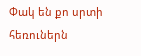Փակ են քո սրտի հեռուներն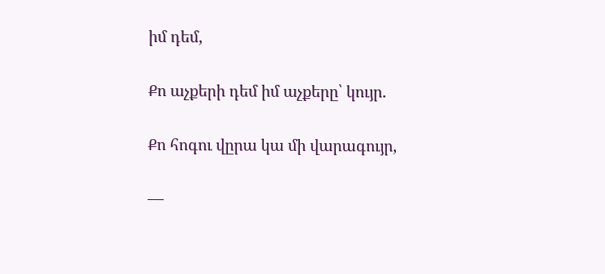իմ դեմ,

Քո աչքերի դեմ իմ աչքերը՝ կույր.

Քո հոգու վըրա կա մի վարագույր,

—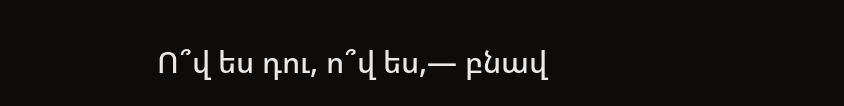Ո՞վ ես դու, ո՞վ ես,— բնավ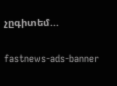չըգիտեմ...

fastnews-ads-banner